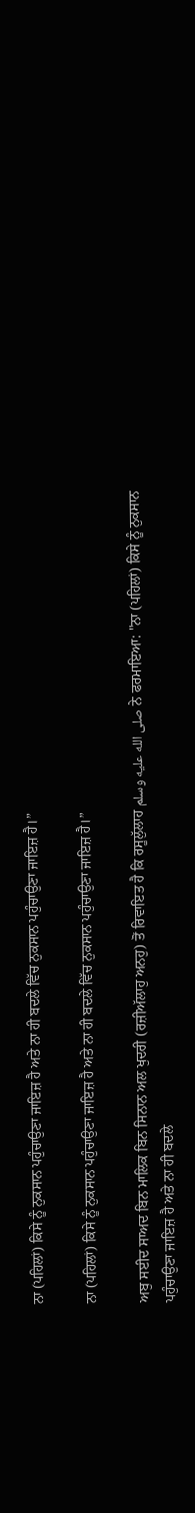ਨਾ (ਪਹਿਲਾਂ) ਕਿਸੇ ਨੂੰ ਨੁਕਸਾਨ ਪਹੁੰਚਾਉਣਾ ਜਾਇਜ਼ ਹੈ ਅਤੇ ਨਾ ਹੀ ਬਦਲੇ ਵਿੱਚ ਨੁਕਸਾਨ ਪਹੁੰਚਾਉਣਾ ਜਾਇਜ਼ ਹੈ।”

ਨਾ (ਪਹਿਲਾਂ) ਕਿਸੇ ਨੂੰ ਨੁਕਸਾਨ ਪਹੁੰਚਾਉਣਾ ਜਾਇਜ਼ ਹੈ ਅਤੇ ਨਾ ਹੀ ਬਦਲੇ ਵਿੱਚ ਨੁਕਸਾਨ ਪਹੁੰਚਾਉਣਾ ਜਾਇਜ਼ ਹੈ।”

ਅਬੁ ਸਈਦ ਸਾਅਦ ਬਿਨ ਮਾਲਿਕ ਬਿਨ ਸਿਨਾਨ ਅਲ ਖੁਦਰੀ (ਰਜ਼ੀਅੱਲਾਹੁ ਅਨਹੁ) ਤੋਂ ਰਿਵਾਇਤ ਹੈ ਕਿ ਰਸੂਲੁੱਲਾਹ صلى الله عليه وسلم ਨੇ ਫਰਮਾਇਆ: "ਨਾ (ਪਹਿਲਾਂ) ਕਿਸੇ ਨੂੰ ਨੁਕਸਾਨ ਪਹੁੰਚਾਉਣਾ ਜਾਇਜ਼ ਹੈ ਅਤੇ ਨਾ ਹੀ ਬਦਲੇ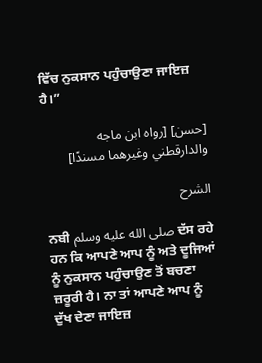ਵਿੱਚ ਨੁਕਸਾਨ ਪਹੁੰਚਾਉਣਾ ਜਾਇਜ਼ ਹੈ।”

[حسن] [رواه ابن ماجه والدارقطني وغيرهما مسندًا]

الشرح

ਨਬੀ صلى الله عليه وسلم ਦੱਸ ਰਹੇ ਹਨ ਕਿ ਆਪਣੇ ਆਪ ਨੂੰ ਅਤੇ ਦੂਜਿਆਂ ਨੂੰ ਨੁਕਸਾਨ ਪਹੁੰਚਾਉਣ ਤੋਂ ਬਚਣਾ ਜ਼ਰੂਰੀ ਹੈ। ਨਾ ਤਾਂ ਆਪਣੇ ਆਪ ਨੂੰ ਦੁੱਖ ਦੇਣਾ ਜਾਇਜ਼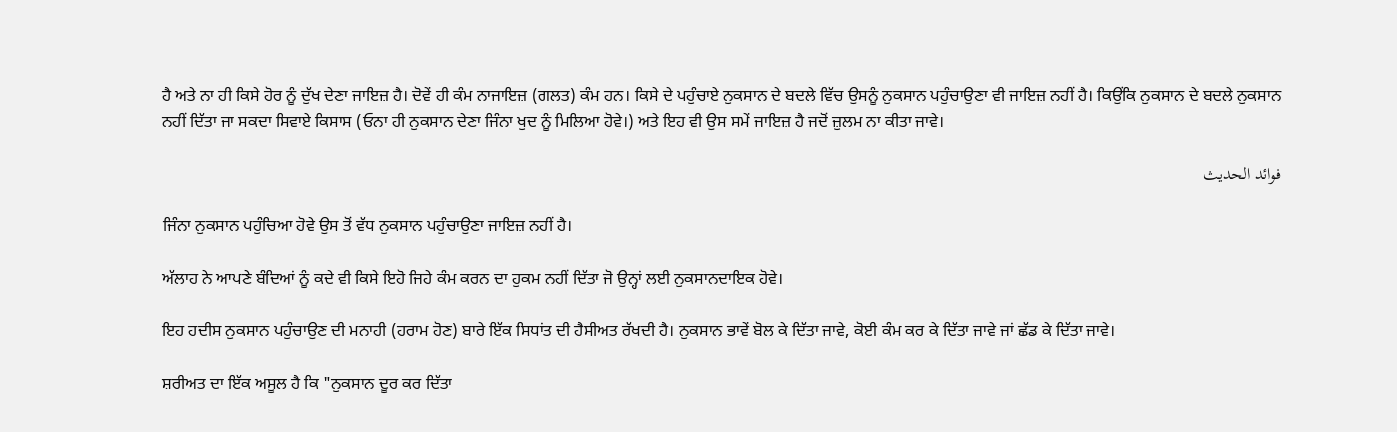ਹੈ ਅਤੇ ਨਾ ਹੀ ਕਿਸੇ ਹੋਰ ਨੂੰ ਦੁੱਖ ਦੇਣਾ ਜਾਇਜ਼ ਹੈ। ਦੋਵੇਂ ਹੀ ਕੰਮ ਨਾਜਾਇਜ਼ (ਗਲਤ) ਕੰਮ ਹਨ। ਕਿਸੇ ਦੇ ਪਹੁੰਚਾਏ ਨੁਕਸਾਨ ਦੇ ਬਦਲੇ ਵਿੱਚ ਉਸਨੂੰ ਨੁਕਸਾਨ ਪਹੁੰਚਾਉਣਾ ਵੀ ਜਾਇਜ਼ ਨਹੀਂ ਹੈ। ਕਿਉਂਕਿ ਨੁਕਸਾਨ ਦੇ ਬਦਲੇ ਨੁਕਸਾਨ ਨਹੀਂ ਦਿੱਤਾ ਜਾ ਸਕਦਾ ਸਿਵਾਏ ਕਿਸਾਸ (ਓਨਾ ਹੀ ਨੁਕਸਾਨ ਦੇਣਾ ਜਿੰਨਾ ਖੁਦ ਨੂੰ ਮਿਲਿਆ ਹੋਵੇ।) ਅਤੇ ਇਹ ਵੀ ਉਸ ਸਮੇਂ ਜਾਇਜ਼ ਹੈ ਜਦੋਂ ਜ਼ੁਲਮ ਨਾ ਕੀਤਾ ਜਾਵੇ।

فوائد الحديث

ਜਿੰਨਾ ਨੁਕਸਾਨ ਪਹੁੰਚਿਆ ਹੋਵੇ ਉਸ ਤੋਂ ਵੱਧ ਨੁਕਸਾਨ ਪਹੁੰਚਾਉਣਾ ਜਾਇਜ਼ ਨਹੀਂ ਹੈ।

ਅੱਲਾਹ ਨੇ ਆਪਣੇ ਬੰਦਿਆਂ ਨੂੰ ਕਦੇ ਵੀ ਕਿਸੇ ਇਹੋ ਜਿਹੇ ਕੰਮ ਕਰਨ ਦਾ ਹੁਕਮ ਨਹੀਂ ਦਿੱਤਾ ਜੋ ਉਨ੍ਹਾਂ ਲਈ ਨੁਕਸਾਨਦਾਇਕ ਹੋਵੇ।

ਇਹ ਹਦੀਸ ਨੁਕਸਾਨ ਪਹੁੰਚਾਉਣ ਦੀ ਮਨਾਹੀ (ਹਰਾਮ ਹੋਣ) ਬਾਰੇ ਇੱਕ ਸਿਧਾਂਤ ਦੀ ਹੈਸੀਅਤ ਰੱਖਦੀ ਹੈ। ਨੁਕਸਾਨ ਭਾਵੇਂ ਬੋਲ ਕੇ ਦਿੱਤਾ ਜਾਵੇ, ਕੋਈ ਕੰਮ ਕਰ ਕੇ ਦਿੱਤਾ ਜਾਵੇ ਜਾਂ ਛੱਡ ਕੇ ਦਿੱਤਾ ਜਾਵੇ।

ਸ਼ਰੀਅਤ ਦਾ ਇੱਕ ਅਸੂਲ ਹੈ ਕਿ "ਨੁਕਸਾਨ ਦੂਰ ਕਰ ਦਿੱਤਾ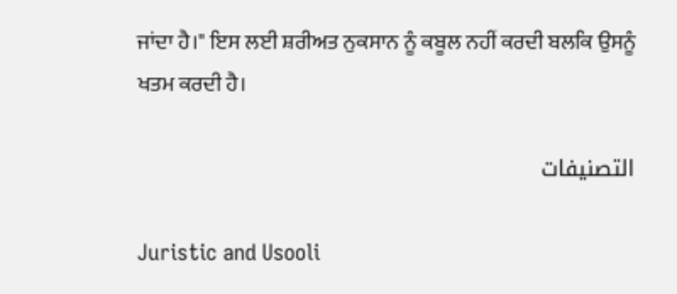ਜਾਂਦਾ ਹੈ।" ਇਸ ਲਈ ਸ਼ਰੀਅਤ ਨੁਕਸਾਨ ਨੂੰ ਕਬੂਲ ਨਹੀਂ ਕਰਦੀ ਬਲਕਿ ਉਸਨੂੰ ਖਤਮ ਕਰਦੀ ਹੈ।

التصنيفات

Juristic and Usooli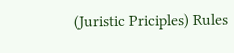(Juristic Priciples) Rules